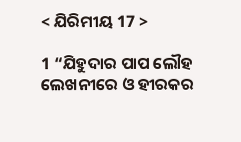< ଯିରିମୀୟ 17 >

1 “ଯିହୁଦାର ପାପ ଲୌହ ଲେଖନୀରେ ଓ ହୀରକର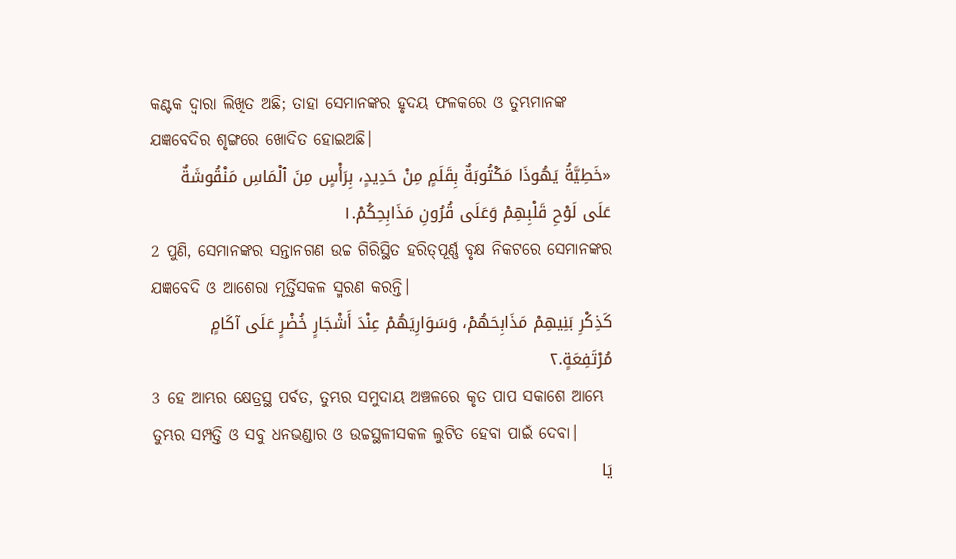କଣ୍ଟକ ଦ୍ୱାରା ଲିଖିତ ଅଛି; ତାହା ସେମାନଙ୍କର ହୃଦୟ ଫଳକରେ ଓ ତୁମ୍ଭମାନଙ୍କ ଯଜ୍ଞବେଦିର ଶୃଙ୍ଗରେ ଖୋଦିତ ହୋଇଅଛି।
«خَطِيَّةُ يَهُوذَا مَكْتُوبَةٌ بِقَلَمٍ مِنْ حَدِيدٍ، بِرَأْسٍ مِنَ ٱلْمَاسِ مَنْقُوشَةٌ عَلَى لَوْحِ قَلْبِهِمْ وَعَلَى قُرُونِ مَذَابِحِكُمْ.١
2 ପୁଣି, ସେମାନଙ୍କର ସନ୍ତାନଗଣ ଉଚ୍ଚ ଗିରିସ୍ଥିତ ହରିତ୍‍ପୂର୍ଣ୍ଣ ବୃକ୍ଷ ନିକଟରେ ସେମାନଙ୍କର ଯଜ୍ଞବେଦି ଓ ଆଶେରା ମୂର୍ତ୍ତିସକଳ ସ୍ମରଣ କରନ୍ତି।
كَذِكْرِ بَنِيهِمْ مَذَابِحَهُمْ، وَسَوَارِيَهُمْ عِنْدَ أَشْجَارٍ خُضْرٍ عَلَى آكَامٍ مُرْتَفِعَةٍ.٢
3 ହେ ଆମ୍ଭର କ୍ଷେତ୍ରସ୍ଥ ପର୍ବତ, ତୁମ୍ଭର ସମୁଦାୟ ଅଞ୍ଚଳରେ କୃତ ପାପ ସକାଶେ ଆମ୍ଭେ ତୁମ୍ଭର ସମ୍ପତ୍ତି ଓ ସବୁ ଧନଭଣ୍ଡାର ଓ ଉଚ୍ଚସ୍ଥଳୀସକଳ ଲୁଟିତ ହେବା ପାଇଁ ଦେବା।
يَا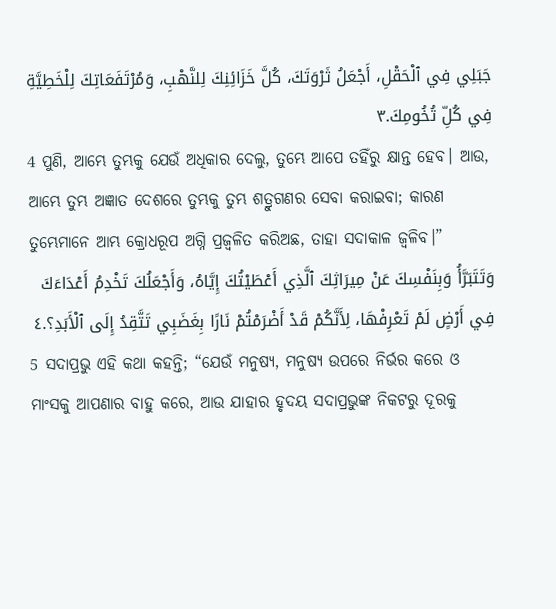جَبَلِي فِي ٱلْحَقْلِ، أَجْعَلُ ثَرْوَتَكَ، كُلَّ خَزَائِنِكَ لِلنَّهْبِ، وَمُرْتَفَعَاتِكَ لِلْخَطِيَّةِ فِي كُلِّ تُخُومِكَ.٣
4 ପୁଣି, ଆମ୍ଭେ ତୁମ୍ଭକୁ ଯେଉଁ ଅଧିକାର ଦେଲୁ, ତୁମ୍ଭେ ଆପେ ତହିଁରୁ କ୍ଷାନ୍ତ ହେବ। ଆଉ, ଆମ୍ଭେ ତୁମ୍ଭ ଅଜ୍ଞାତ ଦେଶରେ ତୁମ୍ଭକୁ ତୁମ୍ଭ ଶତ୍ରୁଗଣର ସେବା କରାଇବା; କାରଣ ତୁମ୍ଭେମାନେ ଆମ୍ଭ କ୍ରୋଧରୂପ ଅଗ୍ନି ପ୍ରଜ୍ୱଳିତ କରିଅଛ, ତାହା ସଦାକାଳ ଜ୍ୱଳିବ।”
وَتَتَبَرَّأُ وَبِنَفْسِكَ عَنْ مِيرَاثِكَ ٱلَّذِي أَعْطَيْتُكَ إِيَّاهُ، وَأَجْعَلُكَ تَخْدِمُ أَعْدَاءَكَ فِي أَرْضٍ لَمْ تَعْرِفْهَا، لِأَنَّكُمْ قَدْ أَضْرَمْتُمْ نَارًا بِغَضَبِي تَتَّقِدُ إِلَى ٱلْأَبَدِ؟.٤
5 ସଦାପ୍ରଭୁ ଏହି କଥା କହନ୍ତି; “ଯେଉଁ ମନୁଷ୍ୟ, ମନୁଷ୍ୟ ଉପରେ ନିର୍ଭର କରେ ଓ ମାଂସକୁ ଆପଣାର ବାହୁ କରେ, ଆଉ ଯାହାର ହୃଦୟ ସଦାପ୍ରଭୁଙ୍କ ନିକଟରୁ ଦୂରକୁ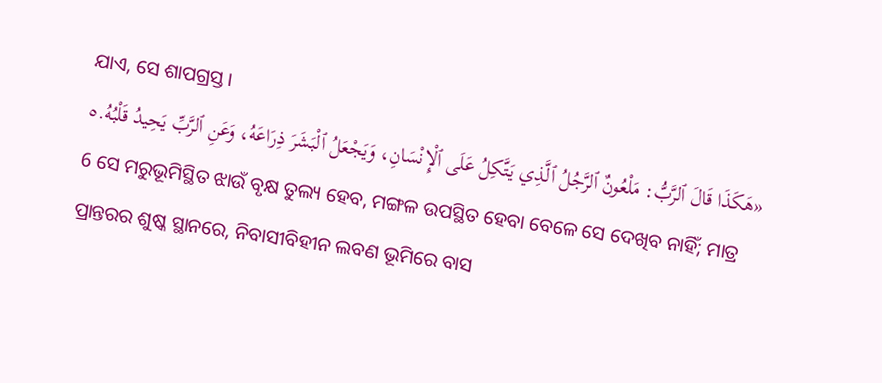ଯାଏ, ସେ ଶାପଗ୍ରସ୍ତ।
«هَكَذَا قَالَ ٱلرَّبُّ: مَلْعُونٌ ٱلرَّجُلُ ٱلَّذِي يَتَّكِلُ عَلَى ٱلْإِنْسَانِ، وَيَجْعَلُ ٱلْبَشَرَ ذِرَاعَهُ، وَعَنِ ٱلرَّبِّ يَحِيدُ قَلْبُهُ.٥
6 ସେ ମରୁଭୂମିସ୍ଥିତ ଝାଉଁ ବୃକ୍ଷ ତୁଲ୍ୟ ହେବ, ମଙ୍ଗଳ ଉପସ୍ଥିତ ହେବା ବେଳେ ସେ ଦେଖିବ ନାହିଁ; ମାତ୍ର ପ୍ରାନ୍ତରର ଶୁଷ୍କ ସ୍ଥାନରେ, ନିବାସୀବିହୀନ ଲବଣ ଭୂମିରେ ବାସ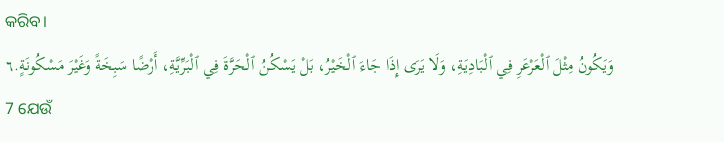କରିବ।
وَيَكُونُ مِثْلَ ٱلْعَرْعَرِ فِي ٱلْبَادِيَةِ، وَلَا يَرَى إِذَا جَاءَ ٱلْخَيْرُ، بَلْ يَسْكُنُ ٱلْحَرَّةَ فِي ٱلْبَرِّيَّةِ، أَرْضًا سَبِخَةً وَغَيْرَ مَسْكُونَةٍ.٦
7 ଯେଉଁ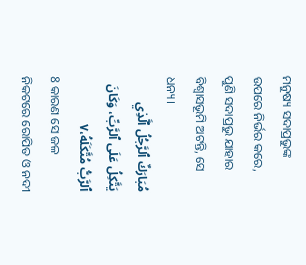ମନୁଷ୍ୟ ସଦାପ୍ରଭୁଙ୍କ ଉପରେ ନିର୍ଭର କରେ, ପୁଣି ସଦାପ୍ରଭୁ ଯାହାର ବିଶ୍ୱାସଭୂମି ଅଟନ୍ତି, ସେ ଧନ୍ୟ।
مُبَارَكٌ ٱلرَّجُلُ ٱلَّذِي يَتَّكِلُ عَلَى ٱلرَّبِّ، وَكَانَ ٱلرَّبُّ مُتَّكَلَهُ،٧
8 କାରଣ ସେ ଜଳ ନିକଟରେ ରୋପିତ ଓ ନଦୀ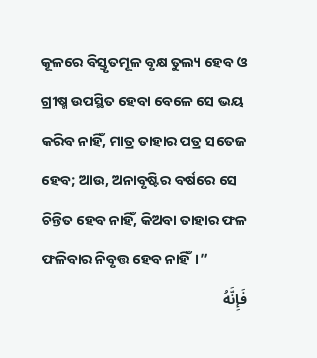କୂଳରେ ବିସ୍ତୃତମୂଳ ବୃକ୍ଷ ତୁଲ୍ୟ ହେବ ଓ ଗ୍ରୀଷ୍ମ ଉପସ୍ଥିତ ହେବା ବେଳେ ସେ ଭୟ କରିବ ନାହିଁ, ମାତ୍ର ତାହାର ପତ୍ର ସତେଜ ହେବ; ଆଉ, ଅନାବୃଷ୍ଟିର ବର୍ଷରେ ସେ ଚିନ୍ତିତ ହେବ ନାହିଁ, କିଅବା ତାହାର ଫଳ ଫଳିବାର ନିବୃତ୍ତ ହେବ ନାହିଁ।”
فَإِنَّهُ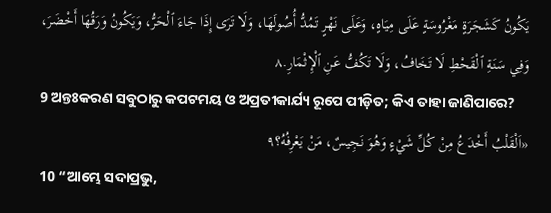يَكُونُ كَشَجَرَةٍ مَغْرُوسَةٍ عَلَى مِيَاهٍ، وَعَلَى نَهْرٍ تَمُدُّ أُصُولَهَا، وَلَا تَرَى إِذَا جَاءَ ٱلْحَرُّ، وَيَكُونُ وَرَقُهَا أَخْضَرَ، وَفِي سَنَةِ ٱلْقَحْطِ لَا تَخَافُ، وَلَا تَكُفُّ عَنِ ٱلْإِثْمَارِ.٨
9 ଅନ୍ତଃକରଣ ସବୁଠାରୁ କପଟମୟ ଓ ଅପ୍ରତୀକାର୍ଯ୍ୟ ରୂପେ ପୀଡ଼ିତ; କିଏ ତାହା ଜାଣିପାରେ?
«اَلْقَلْبُ أَخْدَعُ مِنْ كُلِّ شَيْءٍ وَهُوَ نَجِيسٌ، مَنْ يَعْرِفُهُ؟٩
10 “ଆମ୍ଭେ ସଦାପ୍ରଭୁ,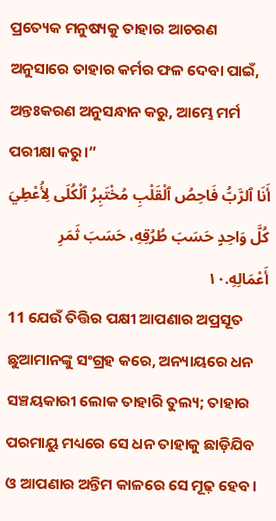ପ୍ରତ୍ୟେକ ମନୁଷ୍ୟକୁ ତାହାର ଆଚରଣ ଅନୁସାରେ ତାହାର କର୍ମର ଫଳ ଦେବା ପାଇଁ, ଅନ୍ତଃକରଣ ଅନୁସନ୍ଧାନ କରୁ, ଆମ୍ଭେ ମର୍ମ ପରୀକ୍ଷା କରୁ।”
أَنَا ٱلرَّبُّ فَاحِصُ ٱلْقَلْبِ مُخْتَبِرُ ٱلْكُلَى لِأُعْطِيَ كُلَّ وَاحِدٍ حَسَبَ طُرُقِهِ، حَسَبَ ثَمَرِ أَعْمَالِهِ.١٠
11 ଯେଉଁ ତିତ୍ତିର ପକ୍ଷୀ ଆପଣାର ଅପ୍ରସୂତ ଛୁଆମାନଙ୍କୁ ସଂଗ୍ରହ କରେ, ଅନ୍ୟାୟରେ ଧନ ସଞ୍ଚୟକାରୀ ଲୋକ ତାହାରି ତୁଲ୍ୟ; ତାହାର ପରମାୟୁ ମଧ୍ୟରେ ସେ ଧନ ତାହାକୁ ଛାଡ଼ିଯିବ ଓ ଆପଣାର ଅନ୍ତିମ କାଳରେ ସେ ମୂଢ଼ ହେବ।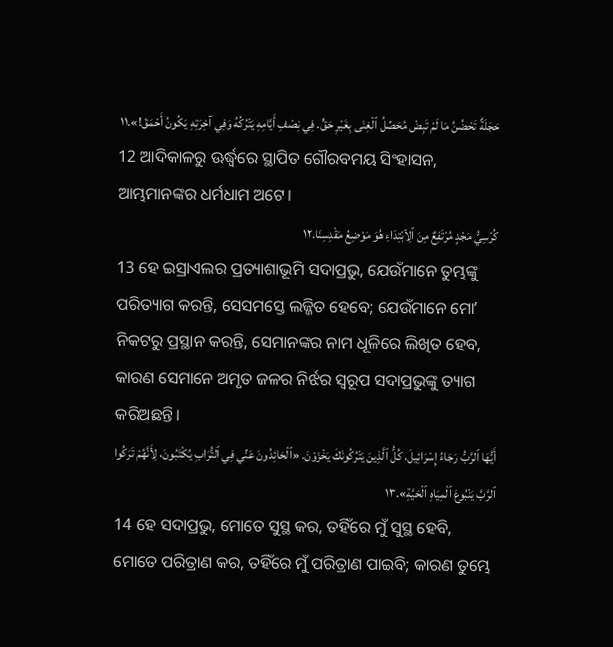حَجَلَةٌ تَحْضُنُ مَا لَمْ تَبِضْ مُحَصِّلُ ٱلْغِنَى بِغَيْرِ حَقٍّ. فِي نِصْفِ أَيَّامِهِ يَتْرُكُهُ وَفِي آخِرَتِهِ يَكُونُ أَحْمَقَ!».١١
12 ଆଦିକାଳରୁ ଊର୍ଦ୍ଧ୍ୱରେ ସ୍ଥାପିତ ଗୌରବମୟ ସିଂହାସନ, ଆମ୍ଭମାନଙ୍କର ଧର୍ମଧାମ ଅଟେ।
كُرْسِيُّ مَجْدٍ مُرْتَفِعٌ مِنَ ٱلِٱبْتِدَاءِ هُوَ مَوْضِعُ مَقْدِسِنَا.١٢
13 ହେ ଇସ୍ରାଏଲର ପ୍ରତ୍ୟାଶାଭୂମି ସଦାପ୍ରଭୁ, ଯେଉଁମାନେ ତୁମ୍ଭଙ୍କୁ ପରିତ୍ୟାଗ କରନ୍ତି, ସେସମସ୍ତେ ଲଜ୍ଜିତ ହେବେ; ଯେଉଁମାନେ ମୋʼ ନିକଟରୁ ପ୍ରସ୍ଥାନ କରନ୍ତି, ସେମାନଙ୍କର ନାମ ଧୂଳିରେ ଲିଖିତ ହେବ, କାରଣ ସେମାନେ ଅମୃତ ଜଳର ନିର୍ଝର ସ୍ୱରୂପ ସଦାପ୍ରଭୁଙ୍କୁ ତ୍ୟାଗ କରିଅଛନ୍ତି।
أَيُّهَا ٱلرَّبُّ رَجَاءُ إِسْرَائِيلَ، كُلُّ ٱلَّذِينَ يَتْرُكُونَكَ يَخْزَوْنَ. «ٱلْحَائِدُونَ عَنِّي فِي ٱلتُّرَابِ يُكْتَبُونَ، لِأَنَّهُمْ تَرَكُوا ٱلرَّبَّ يَنْبُوعَ ٱلْمِيَاهِ ٱلْحَيَّةِ».١٣
14 ହେ ସଦାପ୍ରଭୁ, ମୋତେ ସୁସ୍ଥ କର, ତହିଁରେ ମୁଁ ସୁସ୍ଥ ହେବି, ମୋତେ ପରିତ୍ରାଣ କର, ତହିଁରେ ମୁଁ ପରିତ୍ରାଣ ପାଇବି; କାରଣ ତୁମ୍ଭେ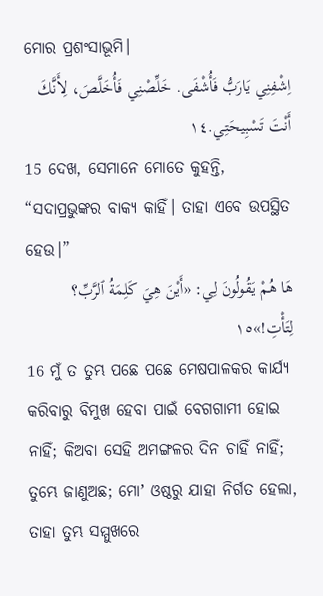ମୋର ପ୍ରଶଂସାଭୂମି।
اِشْفِنِي يَارَبُّ فَأُشْفَى. خَلِّصْنِي فَأُخَلَّصَ، لِأَنَّكَ أَنْتَ تَسْبِيحَتِي.١٤
15 ଦେଖ, ସେମାନେ ମୋତେ କୁହନ୍ତି, “ସଦାପ୍ରଭୁଙ୍କର ବାକ୍ୟ କାହିଁ। ତାହା ଏବେ ଉପସ୍ଥିତ ହେଉ।”
هَا هُمْ يَقُولُونَ لِي: «أَيْنَ هِيَ كَلِمَةُ ٱلرَّبِّ؟ لِتَأْتِ!»١٥
16 ମୁଁ ତ ତୁମ୍ଭ ପଛେ ପଛେ ମେଷପାଳକର କାର୍ଯ୍ୟ କରିବାରୁ ବିମୁଖ ହେବା ପାଇଁ ବେଗଗାମୀ ହୋଇ ନାହିଁ; କିଅବା ସେହି ଅମଙ୍ଗଳର ଦିନ ଚାହିଁ ନାହିଁ; ତୁମ୍ଭେ ଜାଣୁଅଛ; ମୋʼ ଓଷ୍ଠରୁ ଯାହା ନିର୍ଗତ ହେଲା, ତାହା ତୁମ୍ଭ ସମ୍ମୁଖରେ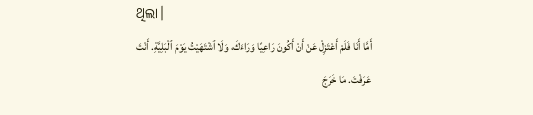ଥିଲା।
أَمَّا أَنَا فَلَمْ أَعْتَزِلْ عَنْ أَنْ أَكُونَ رَاعِيًا وَرَاءَكَ، وَلَا ٱشْتَهَيْتُ يَوْمَ ٱلْبَلِيَّةِ. أَنْتَ عَرَفْتَ. مَا خَرَجَ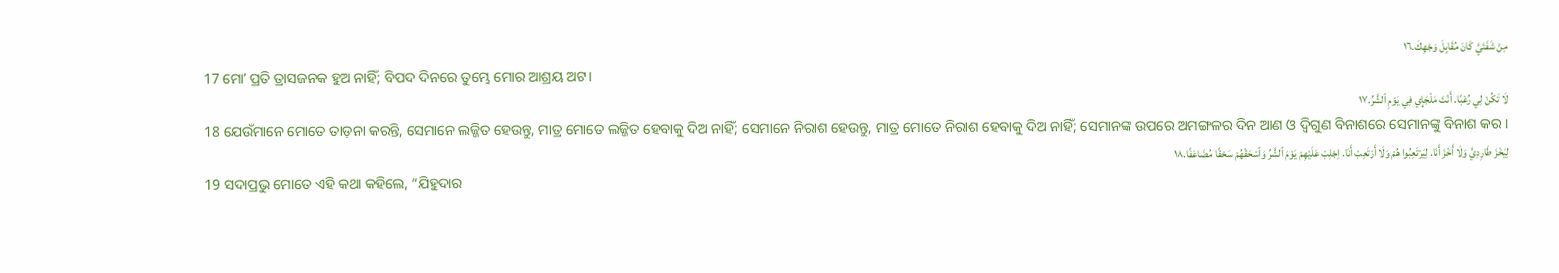مِنْ شَفَتَيَّ كَانَ مُقَابِلَ وَجْهِكَ.١٦
17 ମୋʼ ପ୍ରତି ତ୍ରାସଜନକ ହୁଅ ନାହିଁ; ବିପଦ ଦିନରେ ତୁମ୍ଭେ ମୋର ଆଶ୍ରୟ ଅଟ।
لَا تَكُنْ لِي رُعْبًا. أَنْتَ مَلْجَإِي فِي يَوْمِ ٱلشَّرِّ.١٧
18 ଯେଉଁମାନେ ମୋତେ ତାଡ଼ନା କରନ୍ତି, ସେମାନେ ଲଜ୍ଜିତ ହେଉନ୍ତୁ, ମାତ୍ର ମୋତେ ଲଜ୍ଜିତ ହେବାକୁ ଦିଅ ନାହିଁ; ସେମାନେ ନିରାଶ ହେଉନ୍ତୁ, ମାତ୍ର ମୋତେ ନିରାଶ ହେବାକୁ ଦିଅ ନାହିଁ; ସେମାନଙ୍କ ଉପରେ ଅମଙ୍ଗଳର ଦିନ ଆଣ ଓ ଦ୍ୱିଗୁଣ ବିନାଶରେ ସେମାନଙ୍କୁ ବିନାଶ କର।
لِيَخْزَ طَارِدِيَّ وَلَا أَخْزَ أَنَا. لِيَرْتَعِبُوا هُمْ وَلَا أَرْتَعِبْ أَنَا. اِجْلِبْ عَلَيْهِمْ يَوْمَ ٱلشَّرِّ وَٱسْحَقْهُمْ سَحْقًا مُضَاعَفًا.١٨
19 ସଦାପ୍ରଭୁ ମୋତେ ଏହି କଥା କହିଲେ, “ଯିହୁଦାର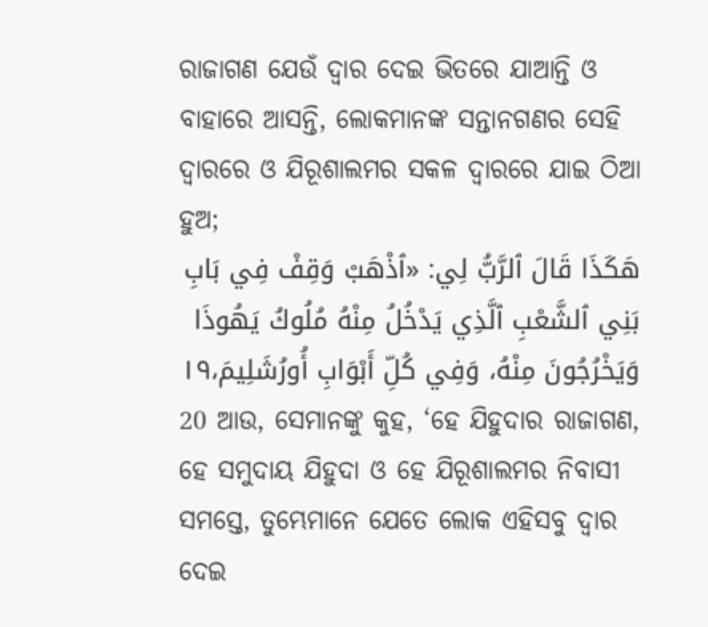ରାଜାଗଣ ଯେଉଁ ଦ୍ୱାର ଦେଇ ଭିତରେ ଯାଆନ୍ତି ଓ ବାହାରେ ଆସନ୍ତି, ଲୋକମାନଙ୍କ ସନ୍ତାନଗଣର ସେହି ଦ୍ୱାରରେ ଓ ଯିରୂଶାଲମର ସକଳ ଦ୍ୱାରରେ ଯାଇ ଠିଆ ହୁଅ;
هَكَذَا قَالَ ٱلرَّبُّ لِي: «ٱذْهَبْ وَقِفْ فِي بَابِ بَنِي ٱلشَّعْبِ ٱلَّذِي يَدْخُلُ مِنْهُ مُلُوكُ يَهُوذَا وَيَخْرُجُونَ مِنْهُ، وَفِي كُلِّ أَبْوَابِ أُورُشَلِيمَ،١٩
20 ଆଉ, ସେମାନଙ୍କୁ କୁହ, ‘ହେ ଯିହୁଦାର ରାଜାଗଣ, ହେ ସମୁଦାୟ ଯିହୁଦା ଓ ହେ ଯିରୂଶାଲମର ନିବାସୀ ସମସ୍ତେ, ତୁମ୍ଭେମାନେ ଯେତେ ଲୋକ ଏହିସବୁ ଦ୍ୱାର ଦେଇ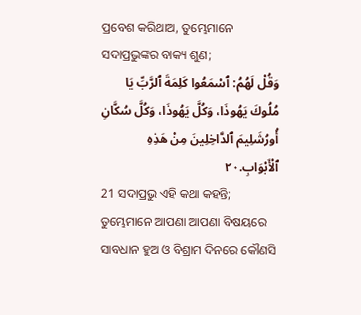ପ୍ରବେଶ କରିଥାଅ, ତୁମ୍ଭେମାନେ ସଦାପ୍ରଭୁଙ୍କର ବାକ୍ୟ ଶୁଣ;
وَقُلْ لَهُمُ: ٱسْمَعُوا كَلِمَةَ ٱلرَّبِّ يَا مُلُوكَ يَهُوذَا، وَكُلَّ يَهُوذَا، وَكُلَّ سُكَّانِ أُورُشَلِيمَ ٱلدَّاخِلِينَ مِنْ هَذِهِ ٱلْأَبْوَابِ.٢٠
21 ସଦାପ୍ରଭୁ ଏହି କଥା କହନ୍ତି; ତୁମ୍ଭେମାନେ ଆପଣା ଆପଣା ବିଷୟରେ ସାବଧାନ ହୁଅ ଓ ବିଶ୍ରାମ ଦିନରେ କୌଣସି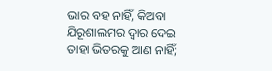ଭାର ବହ ନାହିଁ, କିଅବା ଯିରୂଶାଲମର ଦ୍ୱାର ଦେଇ ତାହା ଭିତରକୁ ଆଣ ନାହିଁ;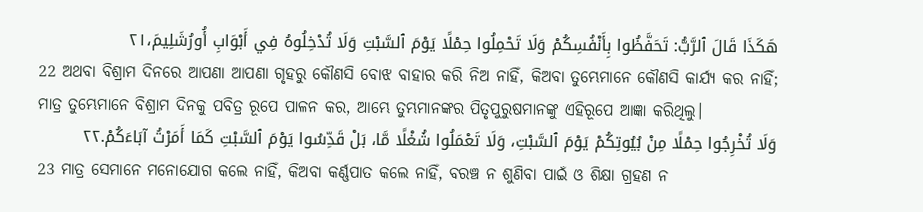هَكَذَا قَالَ ٱلرَّبُّ: تَحَفَّظُوا بِأَنْفُسِكُمْ وَلَا تَحْمِلُوا حِمْلًا يَوْمَ ٱلسَّبْتِ وَلَا تُدْخِلُوهُ فِي أَبْوَابِ أُورُشَلِيمَ،٢١
22 ଅଥବା ବିଶ୍ରାମ ଦିନରେ ଆପଣା ଆପଣା ଗୃହରୁ କୌଣସି ବୋଝ ବାହାର କରି ନିଅ ନାହିଁ, କିଅବା ତୁମ୍ଭେମାନେ କୌଣସି କାର୍ଯ୍ୟ କର ନାହିଁ; ମାତ୍ର ତୁମ୍ଭେମାନେ ବିଶ୍ରାମ ଦିନକୁ ପବିତ୍ର ରୂପେ ପାଳନ କର, ଆମ୍ଭେ ତୁମ୍ଭମାନଙ୍କର ପିତୃପୁରୁଷମାନଙ୍କୁ ଏହିରୂପେ ଆଜ୍ଞା କରିଥିଲୁ।
وَلَا تُخْرِجُوا حِمْلًا مِنْ بُيُوتِكُمْ يَوْمَ ٱلسَّبْتِ، وَلَا تَعْمَلُوا شُغْلًا مَّا، بَلْ قَدِّسُوا يَوْمَ ٱلسَّبْتِ كَمَا أَمَرْتُ آبَاءَكُمْ.٢٢
23 ମାତ୍ର ସେମାନେ ମନୋଯୋଗ କଲେ ନାହିଁ, କିଅବା କର୍ଣ୍ଣପାତ କଲେ ନାହିଁ, ବରଞ୍ଚ ନ ଶୁଣିବା ପାଇଁ ଓ ଶିକ୍ଷା ଗ୍ରହଣ ନ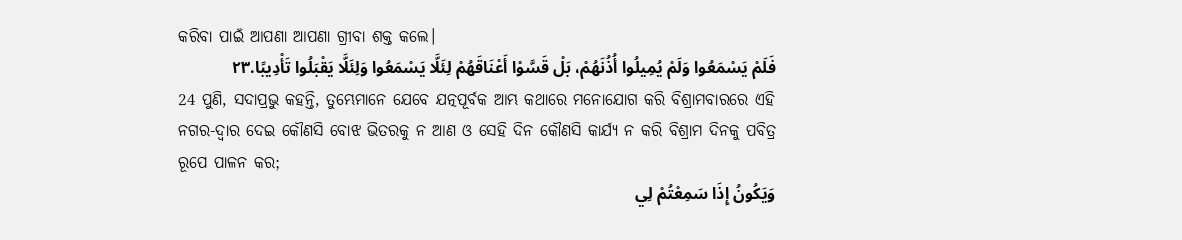କରିବା ପାଇଁ ଆପଣା ଆପଣା ଗ୍ରୀବା ଶକ୍ତ କଲେ।
فَلَمْ يَسْمَعُوا وَلَمْ يُمِيلُوا أُذُنَهُمْ، بَلْ قَسَّوْا أَعْنَاقَهُمْ لِئَلَّا يَسْمَعُوا وَلِئَلَّا يَقْبَلُوا تَأْدِيبًا.٢٣
24 ପୁଣି, ସଦାପ୍ରଭୁ କହନ୍ତି, ତୁମ୍ଭେମାନେ ଯେବେ ଯତ୍ନପୂର୍ବକ ଆମ୍ଭ କଥାରେ ମନୋଯୋଗ କରି ବିଶ୍ରାମବାରରେ ଏହି ନଗର-ଦ୍ୱାର ଦେଇ କୌଣସି ବୋଝ ଭିତରକୁ ନ ଆଣ ଓ ସେହି ଦିନ କୌଣସି କାର୍ଯ୍ୟ ନ କରି ବିଶ୍ରାମ ଦିନକୁ ପବିତ୍ର ରୂପେ ପାଳନ କର;
وَيَكُونُ إِذَا سَمِعْتُمْ لِي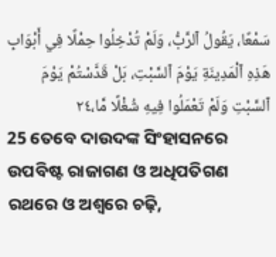سَمْعًا، يَقُولُ ٱلرَّبُّ، وَلَمْ تُدْخِلُوا حِمْلًا فِي أَبْوَابِ هَذِهِ ٱلْمَدِينَةِ يَوْمَ ٱلسَّبْتِ، بَلْ قَدَّسْتُمْ يَوْمَ ٱلسَّبْتِ وَلَمْ تَعْمَلُوا فِيهِ شُغْلًا مَّا،٢٤
25 ତେବେ ଦାଉଦଙ୍କ ସିଂହାସନରେ ଉପବିଷ୍ଟ ରାଜାଗଣ ଓ ଅଧିପତିଗଣ ରଥରେ ଓ ଅଶ୍ୱରେ ଚଢ଼ି,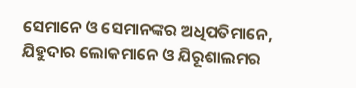ସେମାନେ ଓ ସେମାନଙ୍କର ଅଧିପତିମାନେ, ଯିହୁଦାର ଲୋକମାନେ ଓ ଯିରୂଶାଲମର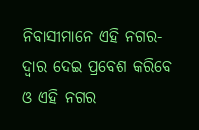ନିବାସୀମାନେ ଏହି ନଗର-ଦ୍ୱାର ଦେଇ ପ୍ରବେଶ କରିବେ ଓ ଏହି ନଗର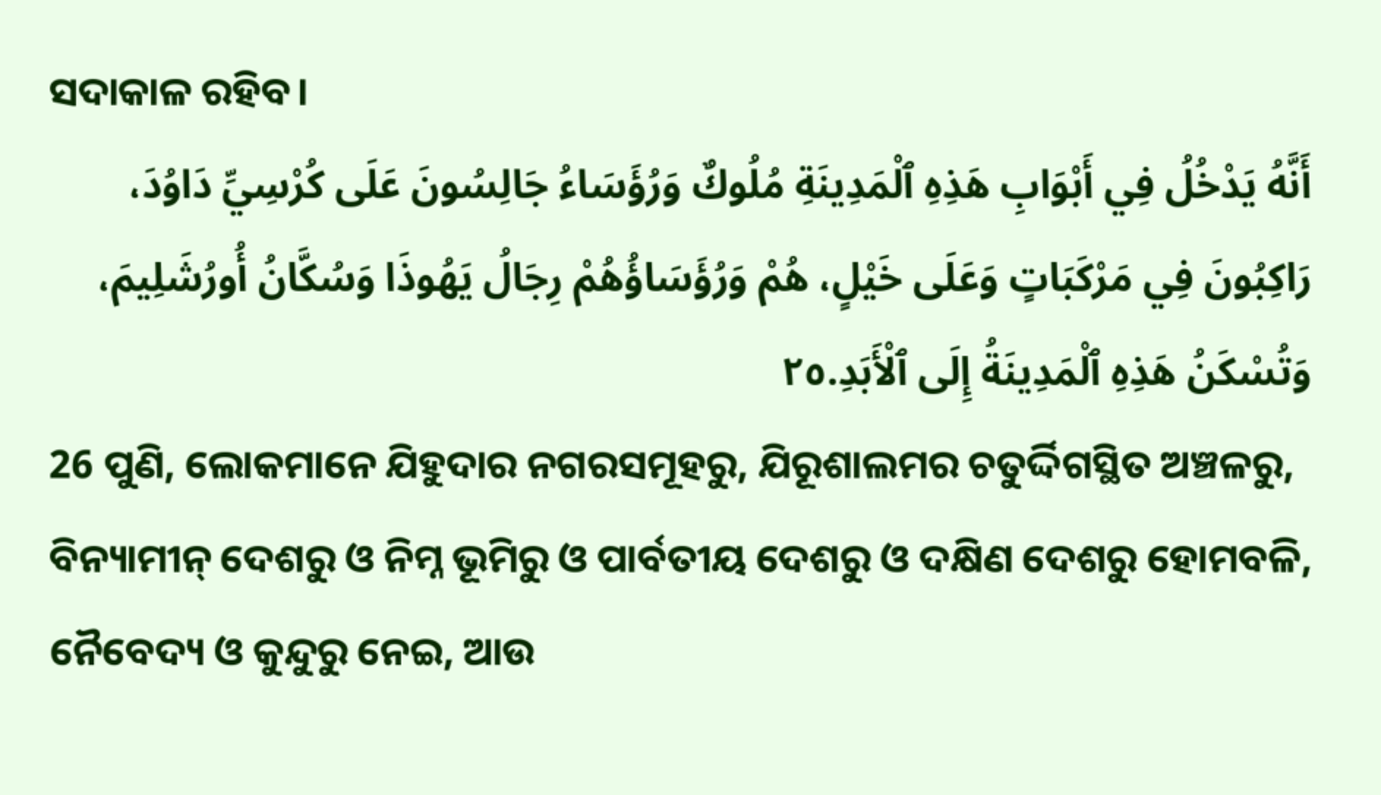ସଦାକାଳ ରହିବ।
أَنَّهُ يَدْخُلُ فِي أَبْوَابِ هَذِهِ ٱلْمَدِينَةِ مُلُوكٌ وَرُؤَسَاءُ جَالِسُونَ عَلَى كُرْسِيِّ دَاوُدَ، رَاكِبُونَ فِي مَرْكَبَاتٍ وَعَلَى خَيْلٍ، هُمْ وَرُؤَسَاؤُهُمْ رِجَالُ يَهُوذَا وَسُكَّانُ أُورُشَلِيمَ، وَتُسْكَنُ هَذِهِ ٱلْمَدِينَةُ إِلَى ٱلْأَبَدِ.٢٥
26 ପୁଣି, ଲୋକମାନେ ଯିହୁଦାର ନଗରସମୂହରୁ, ଯିରୂଶାଲମର ଚତୁର୍ଦ୍ଦିଗସ୍ଥିତ ଅଞ୍ଚଳରୁ, ବିନ୍ୟାମୀନ୍ ଦେଶରୁ ଓ ନିମ୍ନ ଭୂମିରୁ ଓ ପାର୍ବତୀୟ ଦେଶରୁ ଓ ଦକ୍ଷିଣ ଦେଶରୁ ହୋମବଳି, ନୈବେଦ୍ୟ ଓ କୁନ୍ଦୁରୁ ନେଇ, ଆଉ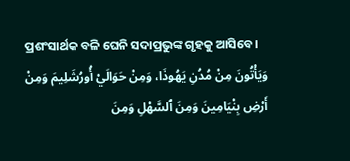ପ୍ରଶଂସାର୍ଥକ ବଳି ଘେନି ସଦାପ୍ରଭୁଙ୍କ ଗୃହକୁ ଆସିବେ।
وَيَأْتُونَ مِنْ مُدُنِ يَهُوذَا، وَمِنْ حَوَالَيْ أُورُشَلِيمَ وَمِنْ أَرْضِ بِنْيَامِينَ وَمِنَ ٱلسَّهْلِ وَمِنَ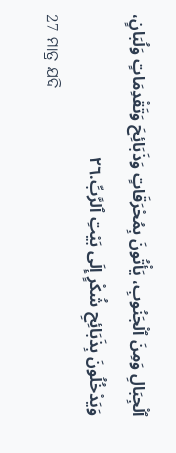ٱلْجِبَالِ وَمِنَ ٱلْجَنُوبِ، يَأْتُونَ بِمُحْرَقَاتٍ وَذَبَائِحَ وَتَقْدِمَاتٍ وَلُبَانٍ، وَيَدْخُلُونَ بِذَبَائِحِ شُكْرٍ إِلَى بَيْتِ ٱلرَّبِّ.٢٦
27 ମାତ୍ର ଯଦି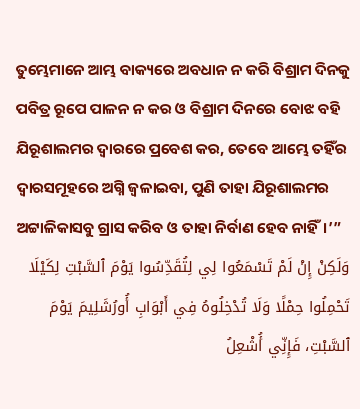ତୁମ୍ଭେମାନେ ଆମ୍ଭ ବାକ୍ୟରେ ଅବଧାନ ନ କରି ବିଶ୍ରାମ ଦିନକୁ ପବିତ୍ର ରୂପେ ପାଳନ ନ କର ଓ ବିଶ୍ରାମ ଦିନରେ ବୋଝ ବହି ଯିରୂଶାଲମର ଦ୍ୱାରରେ ପ୍ରବେଶ କର, ତେବେ ଆମ୍ଭେ ତହିଁର ଦ୍ୱାରସମୂହରେ ଅଗ୍ନି ଜ୍ୱଳାଇବା, ପୁଣି ତାହା ଯିରୂଶାଲମର ଅଟ୍ଟାଳିକାସବୁ ଗ୍ରାସ କରିବ ଓ ତାହା ନିର୍ବାଣ ହେବ ନାହିଁ।’”
وَلَكِنْ إِنْ لَمْ تَسْمَعُوا لِي لِتُقَدِّسُوا يَوْمَ ٱلسَّبْتِ لِكَيْلَا تَحْمِلُوا حِمْلًا وَلَا تُدْخِلُوهُ فِي أَبْوَابِ أُورُشَلِيمَ يَوْمَ ٱلسَّبْتِ، فَإِنِّي أُشْعِلُ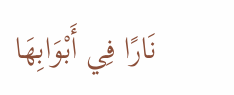نَارًا فِي أَبْوَابِهَا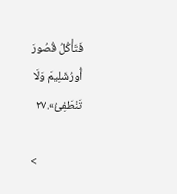فَتَأْكُلُ قُصُورَ أُورُشَلِيمَ وَلَا تَنْطَفِئُ».٢٧

<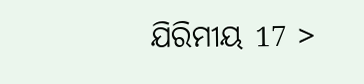ଯିରିମୀୟ 17 >